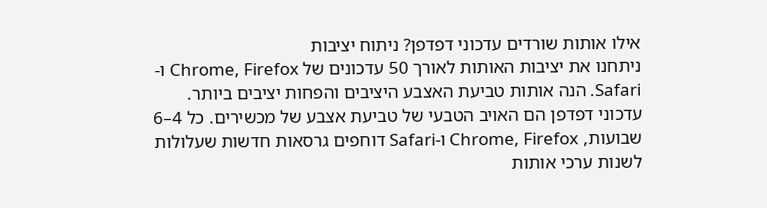אילו אותות שורדים עדכוני דפדפן? ניתוח יציבות
ניתחנו את יציבות האותות לאורך 50 עדכונים של Chrome, Firefox ו-Safari. הנה אותות טביעת האצבע היציבים והפחות יציבים ביותר.
עדכוני דפדפן הם האויב הטבעי של טביעת אצבע של מכשירים. כל 4–6 שבועות, Chrome, Firefox ו-Safari דוחפים גרסאות חדשות שעלולות לשנות ערכי אותות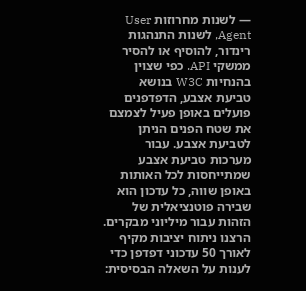— לשנות מחרוזות User Agent, לשנות התנהגות רינדור, להוסיף או להסיר ממשקי API. כפי שצוין בהנחיות W3C בנושא טביעת אצבע, הדפדפנים פועלים באופן פעיל לצמצם את שטח הפנים הניתן לטביעת אצבע. עבור מערכות טביעת אצבע שמתייחסות לכל האותות באופן שווה, כל עדכון הוא שבירה פוטנציאלית של הזהות עבור מיליוני מבקרים.
הרצנו ניתוח יציבות מקיף לאורך 50 עדכוני דפדפן כדי לענות על השאלה הבסיסית: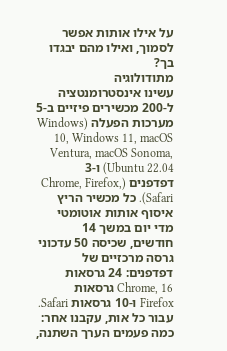על אילו אותות אפשר לסמוך, ואילו מהם יבגדו בך?
מתודולוגיה
עשינו אינסטרומנטציה ל-200 מכשירים פיזיים ב-5 מערכות הפעלה (Windows 10, Windows 11, macOS Ventura, macOS Sonoma, Ubuntu 22.04) ו-3 דפדפנים (Chrome, Firefox, Safari). כל מכשיר הריץ איסוף אותות אוטומטי מדי יום במשך 14 חודשים, שכיסה 50 עדכוני גרסה מרכזיים של דפדפנים: 24 גרסאות Chrome, 16 גרסאות Firefox ו-10 גרסאות Safari.
עבור כל אות, עקבנו אחר: כמה פעמים הערך השתנה,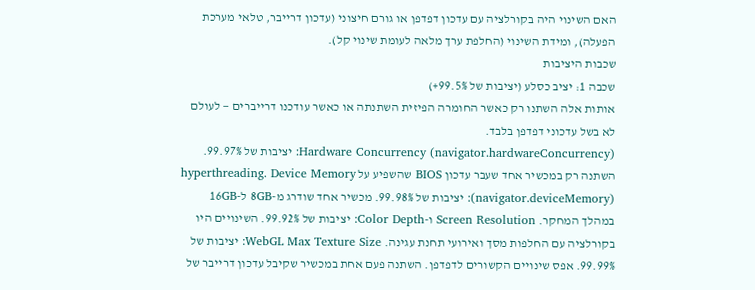האם השינוי היה בקורלציה עם עדכון דפדפן או גורם חיצוני (עדכון דרייבר, טלאי מערכת הפעלה), ומידת השינוי (החלפת ערך מלאה לעומת שינוי קל).
שכבות היציבות
שכבה 1: יציב כסלע (יציבות של 99.5%+)
אותות אלה השתנו רק כאשר החומרה הפיזית השתנתה או כאשר עודכנו דרייברים — לעולם לא בשל עדכוני דפדפן בלבד.
Hardware Concurrency (navigator.hardwareConcurrency): יציבות של 99.97%. השתנה רק במכשיר אחד שעבר עדכון BIOS שהשפיע על hyperthreading. Device Memory (navigator.deviceMemory): יציבות של 99.98%. מכשיר אחד שודרג מ-8GB ל-16GB במהלך המחקר. Screen Resolution ו-Color Depth: יציבות של 99.92%. השינויים היו בקורלציה עם החלפות מסך ואירועי תחנת עגינה. WebGL Max Texture Size: יציבות של 99.99%. אפס שינויים הקשורים לדפדפן. השתנה פעם אחת במכשיר שקיבל עדכון דרייבר של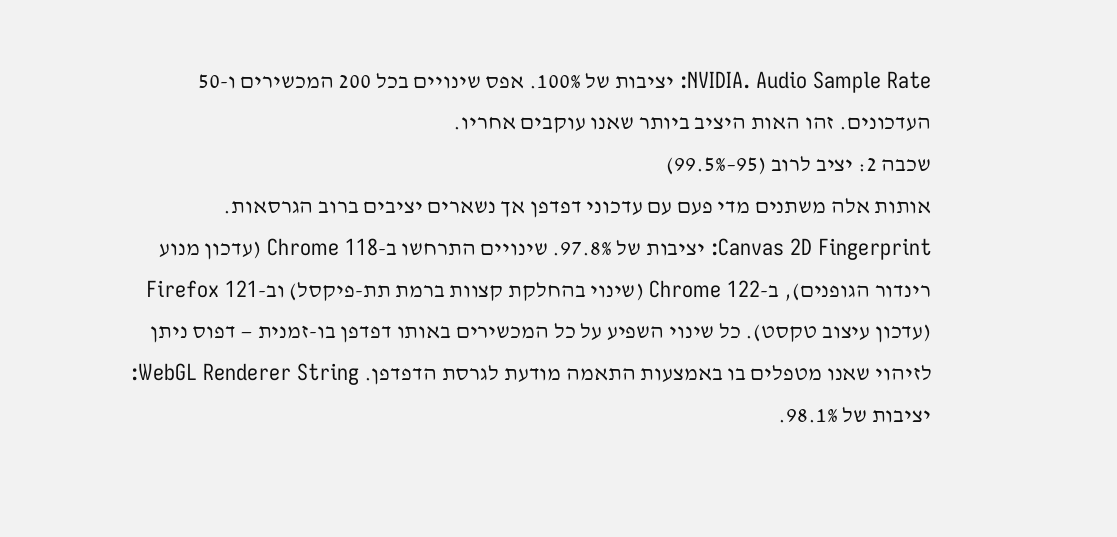NVIDIA. Audio Sample Rate: יציבות של 100%. אפס שינויים בכל 200 המכשירים ו-50 העדכונים. זהו האות היציב ביותר שאנו עוקבים אחריו.
שכבה 2: יציב לרוב (95–99.5%)
אותות אלה משתנים מדי פעם עם עדכוני דפדפן אך נשארים יציבים ברוב הגרסאות.
Canvas 2D Fingerprint: יציבות של 97.8%. שינויים התרחשו ב-Chrome 118 (עדכון מנוע רינדור הגופנים), ב-Chrome 122 (שינוי בהחלקת קצוות ברמת תת-פיקסל) וב-Firefox 121 (עדכון עיצוב טקסט). כל שינוי השפיע על כל המכשירים באותו דפדפן בו-זמנית — דפוס ניתן לזיהוי שאנו מטפלים בו באמצעות התאמה מודעת לגרסת הדפדפן. WebGL Renderer String: יציבות של 98.1%.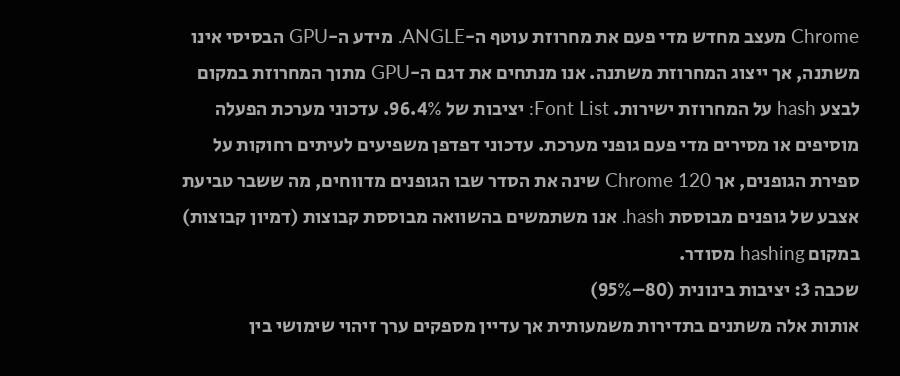Chrome מעצב מחדש מדי פעם את מחרוזת עוטף ה-ANGLE. מידע ה-GPU הבסיסי אינו משתנה, אך ייצוג המחרוזת משתנה. אנו מנתחים את דגם ה-GPU מתוך המחרוזת במקום לבצע hash על המחרוזת ישירות. Font List: יציבות של 96.4%. עדכוני מערכת הפעלה מוסיפים או מסירים מדי פעם גופני מערכת. עדכוני דפדפן משפיעים לעיתים רחוקות על ספירת הגופנים, אך Chrome 120 שינה את הסדר שבו הגופנים מדווחים, מה ששבר טביעת אצבע של גופנים מבוססת hash. אנו משתמשים בהשוואה מבוססת קבוצות (דמיון קבוצות) במקום hashing מסודר.
שכבה 3: יציבות בינונית (80–95%)
אותות אלה משתנים בתדירות משמעותית אך עדיין מספקים ערך זיהוי שימושי בין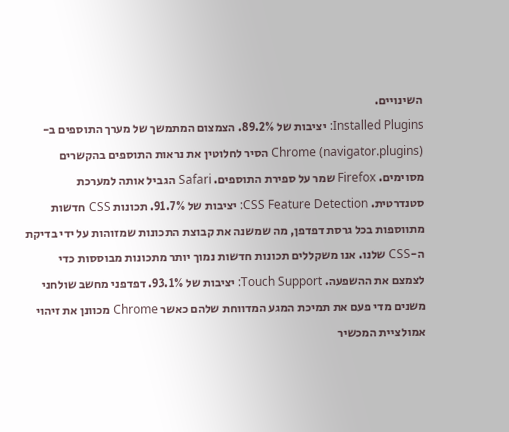השינויים.
Installed Plugins: יציבות של 89.2%. הצמצום המתמשך של מערך התוספים ב-Chrome (navigator.plugins) הסיר לחלוטין את נראות התוספים בהקשרים מסוימים. Firefox שמר על ספירת התוספים. Safari הגביל אותה למערכת סטנדרטית. CSS Feature Detection: יציבות של 91.7%. תכונות CSS חדשות מתווספות בכל גרסת דפדפן, מה שמשנה את קבוצת התכונות שמזוהות על ידי בדיקת ה-CSS שלנו. אנו משקללים תכונות חדשות נמוך יותר מתכונות מבוססות כדי לצמצם את ההשפעה. Touch Support: יציבות של 93.1%. דפדפני מחשב שולחני משנים מדי פעם את תמיכת המגע המדווחת שלהם כאשר Chrome מכוונן את זיהוי אמולציית המכשיר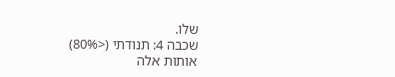שלו.
שכבה 4: תנודתי (<80%)
אותות אלה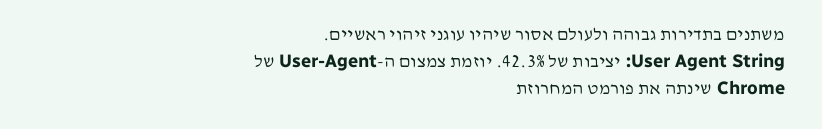משתנים בתדירות גבוהה ולעולם אסור שיהיו עוגני זיהוי ראשיים.
User Agent String: יציבות של 42.3%. יוזמת צמצום ה-User-Agent של Chrome שינתה את פורמט המחרוזת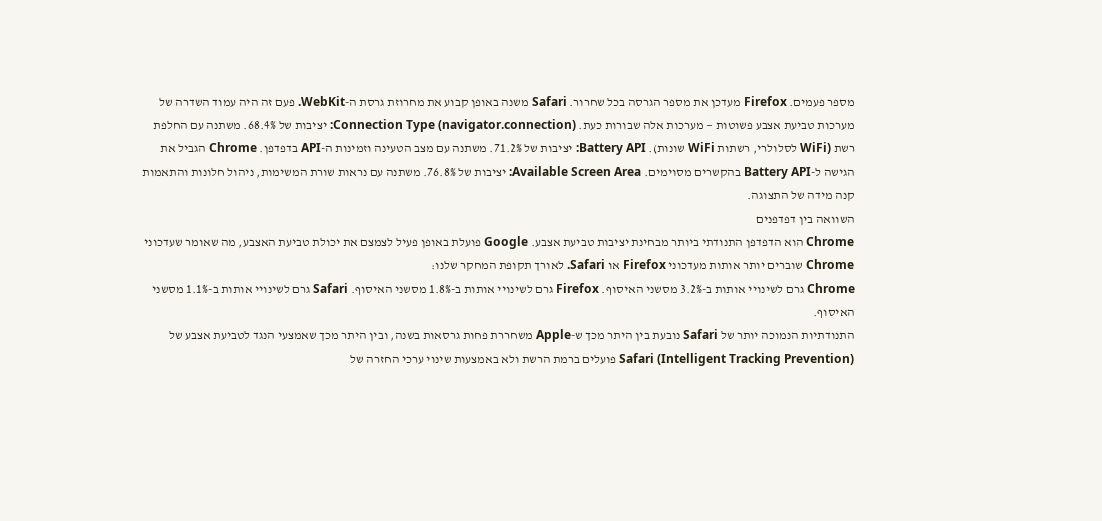מספר פעמים. Firefox מעדכן את מספר הגרסה בכל שחרור. Safari משנה באופן קבוע את מחרוזת גרסת ה-WebKit. פעם זה היה עמוד השדרה של מערכות טביעת אצבע פשוטות — מערכות אלה שבורות כעת. Connection Type (navigator.connection): יציבות של 68.4%. משתנה עם החלפת רשת (WiFi לסלולרי, רשתות WiFi שונות). Battery API: יציבות של 71.2%. משתנה עם מצב הטעינה וזמינות ה-API בדפדפן. Chrome הגביל את הגישה ל-Battery API בהקשרים מסוימים. Available Screen Area: יציבות של 76.8%. משתנה עם נראות שורת המשימות, ניהול חלונות והתאמות קנה מידה של התצוגה.
השוואה בין דפדפנים
Chrome הוא הדפדפן התנודתי ביותר מבחינת יציבות טביעת אצבע. Google פועלת באופן פעיל לצמצם את יכולת טביעת האצבע, מה שאומר שעדכוני Chrome שוברים יותר אותות מעדכוני Firefox או Safari. לאורך תקופת המחקר שלנו:
Chrome גרם לשינויי אותות ב-3.2% מסשני האיסוף. Firefox גרם לשינויי אותות ב-1.8% מסשני האיסוף. Safari גרם לשינויי אותות ב-1.1% מסשני האיסוף.
התנודתיות הנמוכה יותר של Safari נובעת בין היתר מכך ש-Apple משחררת פחות גרסאות בשנה, ובין היתר מכך שאמצעי הנגד לטביעת אצבע של Safari (Intelligent Tracking Prevention) פועלים ברמת הרשת ולא באמצעות שינוי ערכי החזרה של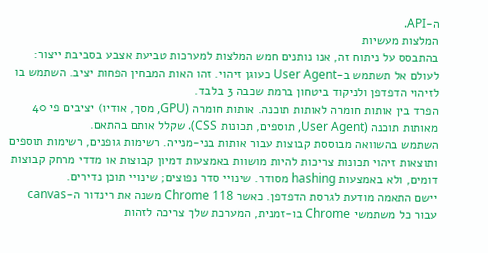ה-API.
המלצות מעשיות
בהתבסס על ניתוח זה, אנו נותנים חמש המלצות למערכות טביעת אצבע בסביבת ייצור:
לעולם אל תשתמש ב-User Agent כעוגן זיהוי. זהו האות המבחין הפחות יציב. השתמש בו לזיהוי הדפדפן ולניקוד ביטחון ברמת שכבה 3 בלבד.
הפרד בין אותות חומרה לאותות תוכנה. אותות חומרה (GPU, מסך, אודיו) יציבים פי 40 מאותות תוכנה (User Agent, תוספים, תכונות CSS). שקלל אותם בהתאם.
השתמש בהשוואה מבוססת קבוצות עבור אותות בני-מנייה. רשימות גופנים, רשימות תוספים ותוצאות זיהוי תכונות צריכות להיות מושוות באמצעות דמיון קבוצות או מדדי מרחק קבוצות דומים, ולא באמצעות hashing מסודר. שינויי סדר נפוצים; שינויי תוכן נדירים.
יישם התאמה מודעת לגרסת הדפדפן. כאשר Chrome 118 משנה את רינדור ה-canvas עבור כל משתמשי Chrome בו-זמנית, המערכת שלך צריכה לזהות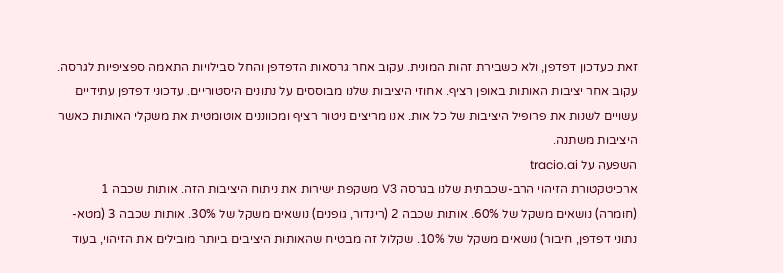זאת כעדכון דפדפן, ולא כשבירת זהות המונית. עקוב אחר גרסאות הדפדפן והחל סבילויות התאמה ספציפיות לגרסה.
עקוב אחר יציבות האותות באופן רציף. אחוזי היציבות שלנו מבוססים על נתונים היסטוריים. עדכוני דפדפן עתידיים עשויים לשנות את פרופיל היציבות של כל אות. אנו מריצים ניטור רציף ומכווננים אוטומטית את משקלי האותות כאשר היציבות משתנה.
השפעה על tracio.ai
ארכיטקטורת הזיהוי הרב-שכבתית שלנו בגרסה V3 משקפת ישירות את ניתוח היציבות הזה. אותות שכבה 1 (חומרה) נושאים משקל של 60%. אותות שכבה 2 (רינדור, גופנים) נושאים משקל של 30%. אותות שכבה 3 (מטא-נתוני דפדפן, חיבור) נושאים משקל של 10%. שקלול זה מבטיח שהאותות היציבים ביותר מובילים את הזיהוי, בעוד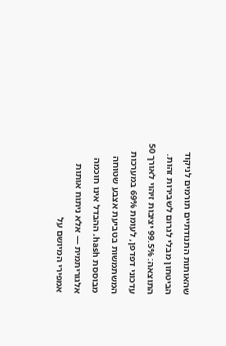שהאותות התנודתיים תורמים לניקוד הביטחון מבלי לגרום לשבירות זהות.
התוצאה: 99.5% יציבות זיהוי לאורך 50 עדכוני דפדפן, לעומת 69% במערכות המשתמשות בטביעת אצבע שטוחה מבוססת hash. ההבדל אינו חוכמה אלגוריתמית — אלא ניתוח אותות אמפירי המיושם על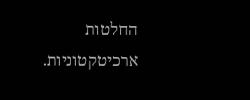החלטות ארכיטקטוניות.